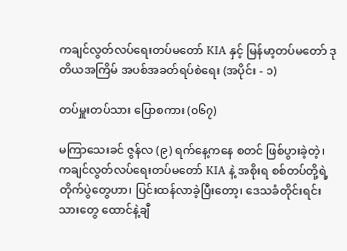ကချင်လွတ်လပ်ရေးတပ်မတော် KIA နှင့် မြန်မာ့တပ်မတော် ဒုတိယအကြိမ် အပစ်အခတ်ရပ်စဲရေး (အပိုင်း - ၁)

တပ်မှူးတပ်သား ပြောစကား (၀၆၇)

မကြာသေးခင် ဇွန်လ (၉) ရက်နေ့ကနေ စတင် ဖြစ်ပွားခဲ့တဲ့၊ ကချင်လွတ်လပ်ရေးတပ်မတော် KIA နဲ့ အစိုးရ စစ်တပ်တို့ရဲ့ တိုက်ပွဲတွေဟာ၊ ပြင်းထန်လာခဲ့ပြီးတော့၊ ဒေသခံတိုင်းရင်းသားတွေ ထောင်နဲ့ချီ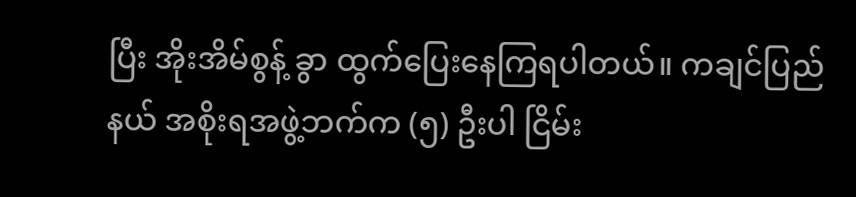ပြီး အိုးအိမ်စွန့် ခွာ ထွက်ပြေးနေကြရပါတယ်။ ကချင်ပြည်နယ် အစိုးရအဖွဲ့ဘက်က (၅) ဦးပါ ငြိမ်း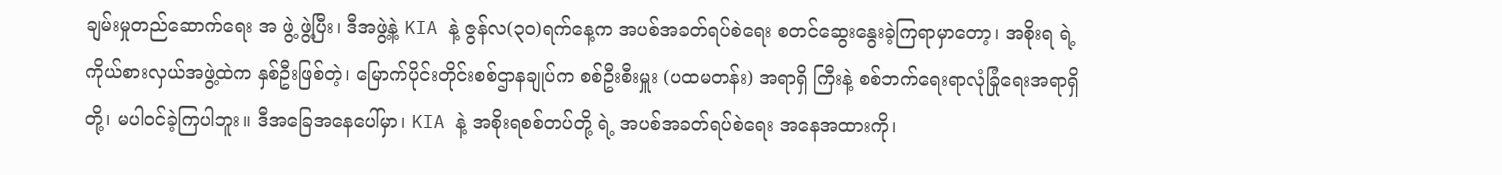ချမ်းမှုတည်ဆောက်ရေး အ ဖွဲ့ ဖွဲ့ပြီး၊ ဒီအဖွဲ့နဲ့ KIA နဲ့ ဇွန်လ(၃၀)ရက်နေ့က အပစ်အခတ်ရပ်စဲရေး စတင်ဆွေးနွေးခဲ့ကြရာမှာတော့၊ အစိုးရ ရဲ့ ကိုယ်စားလှယ်အဖွဲ့ထဲက နှစ်ဦးဖြစ်တဲ့၊ မြောက်ပိုင်းတိုင်းစစ်ဌာနချုပ်က စစ်ဦးစီးမှူး (ပထမတန်း) အရာရှိ ကြီးနဲ့ စစ်ဘက်ရေးရာလုံခြုံရေးအရာရှိ တို့၊ မပါဝင်ခဲ့ကြပါဘူး။ ဒီအခြေအနေပေါ်မှာ၊ KIA နဲ့ အစိုးရစစ်တပ်တို့ ရဲ့ အပစ်အခတ်ရပ်စဲရေး အနေအထားကို၊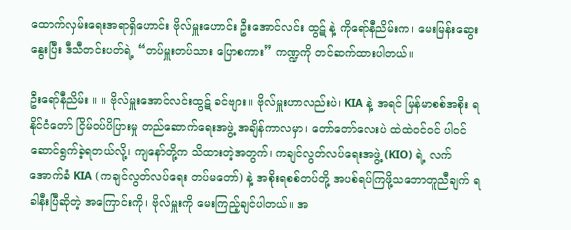ထောက်လှမ်းရေးအရာရှိဟောင်း ဗိုလ်မှူးဟောင်း ဦးအောင်လင်း ထွဋ် နဲ့ ကိုရော်နီညိမ်းက၊ မေးမြန်းဆွေးနွေးပြီး ဒီသီတင်းပတ်ရဲ့ “တပ်မှူးတပ်သား ပြောစကား” ကဏ္ဍကို တင်ဆက်ထားပါတယ်။

ဦးရော်နီညိမ်း ။ ။ ဗိုလ်မှူးအောင်လင်းထွဋ် ခင်ဗျား။ ဗိုလ်မှူးဟာလည်းပဲ၊ KIA နဲ့ အရင် မြန်မာစစ်အစိုး ရ နိုင်ငံတော် ငြိမ်ဝပ်ပိပြားမှု တည်ဆောက်ရေးအဖွဲ့ အချိန်ကာလမှာ၊ တော်တော်လေးပဲ ထဲထဲဝင်ဝင် ပါဝင် ဆောင်ရွက်ခဲ့ရတယ်လို့၊ ကျနော်တို့က သိထားတဲ့အတွက်၊ ကချင်လွတ်လပ်ရေးအဖွဲ့ (KIO) ရဲ့ လက်အောက်ခံ KIA (ကချင်လွတ်လပ်ရေး တပ်မတော်) နဲ့ အစိုးရစစ်တပ်တို့ အပစ်ရပ်ကြဖို့သဘောတူညီချက် ရခါနီးပြီဆိုတဲ့ အကြောင်းကို၊ ဗိုလ်မှူးကို မေးကြည့်ချင်ပါတယ်။ အ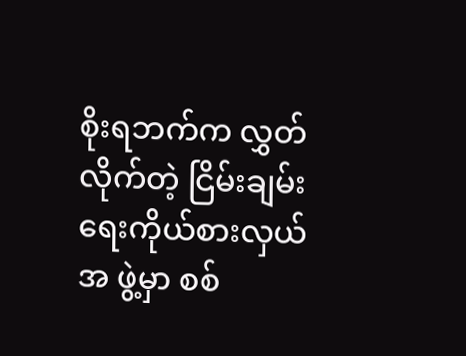စိုးရဘက်က လွှတ်လိုက်တဲ့ ငြိမ်းချမ်းရေးကိုယ်စားလှယ်အ ဖွဲ့မှာ စစ်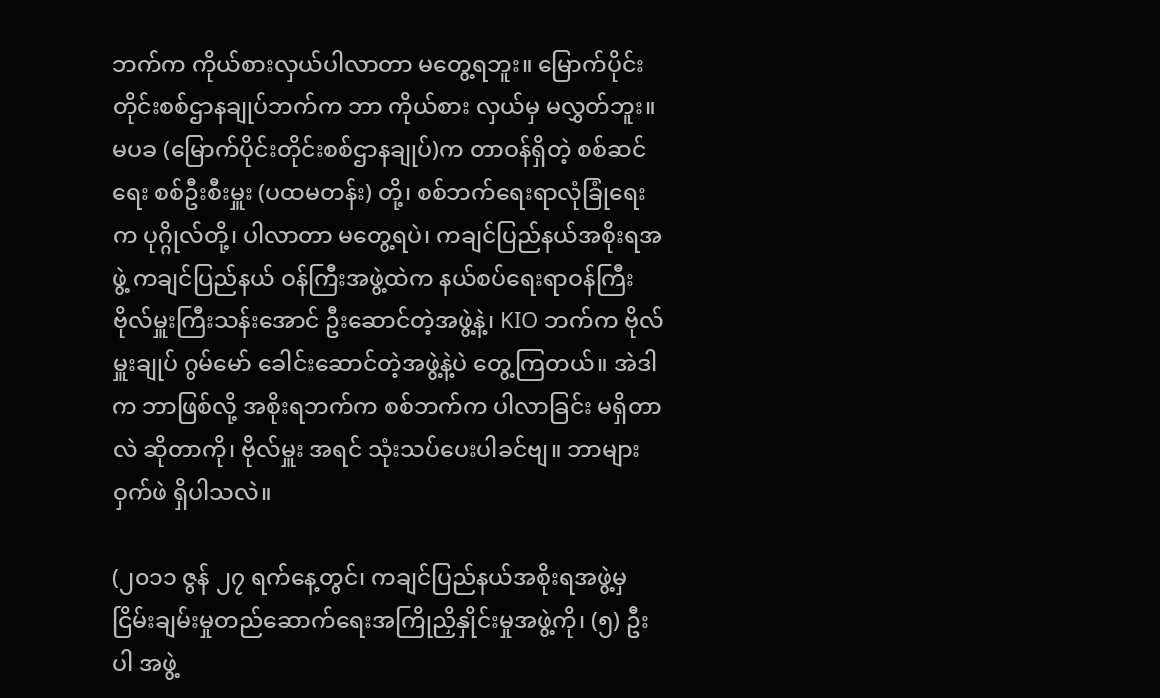ဘက်က ကိုယ်စားလှယ်ပါလာတာ မတွေ့ရဘူး။ မြောက်ပိုင်းတိုင်းစစ်ဌာနချုပ်ဘက်က ဘာ ကိုယ်စား လှယ်မှ မလွှတ်ဘူး။ မပခ (မြောက်ပိုင်းတိုင်းစစ်ဌာနချုပ်)က တာဝန်ရှိတဲ့ စစ်ဆင်ရေး စစ်ဦးစီးမှူး (ပထမတန်း) တို့၊ စစ်ဘက်ရေးရာလုံခြုံရေးက ပုဂ္ဂိုလ်တို့၊ ပါလာတာ မတွေ့ရပဲ၊ ကချင်ပြည်နယ်အစိုးရအဖွဲ့ ကချင်ပြည်နယ် ဝန်ကြီးအဖွဲ့ထဲက နယ်စပ်ရေးရာဝန်ကြီး ဗိုလ်မှူးကြီးသန်းအောင် ဦးဆောင်တဲ့အဖွဲ့နဲ့၊ KIO ဘက်က ဗိုလ်မှူးချုပ် ဂွမ်မော် ခေါင်းဆောင်တဲ့အဖွဲ့နဲ့ပဲ တွေ့ကြတယ်။ အဲဒါက ဘာဖြစ်လို့ အစိုးရဘက်က စစ်ဘက်က ပါလာခြင်း မရှိတာလဲ ဆိုတာကို၊ ဗိုလ်မှူး အရင် သုံးသပ်ပေးပါခင်ဗျ။ ဘာများ ဝှက်ဖဲ ရှိပါသလဲ။

(၂၀၁၁ ဇွန် ၂၇ ရက်နေ့တွင်၊ ကချင်ပြည်နယ်အစိုးရအဖွဲ့မှ ငြိမ်းချမ်းမှုတည်ဆောက်ရေးအကြိုညှိနှိုင်းမှုအဖွဲ့ကို၊ (၅) ဦးပါ အဖွဲ့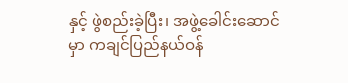နှင့် ဖွဲစည်းခဲ့ပြီး၊ အဖွဲ့ခေါင်းဆောင်မှာ ကချင်ပြည်နယ်ဝန်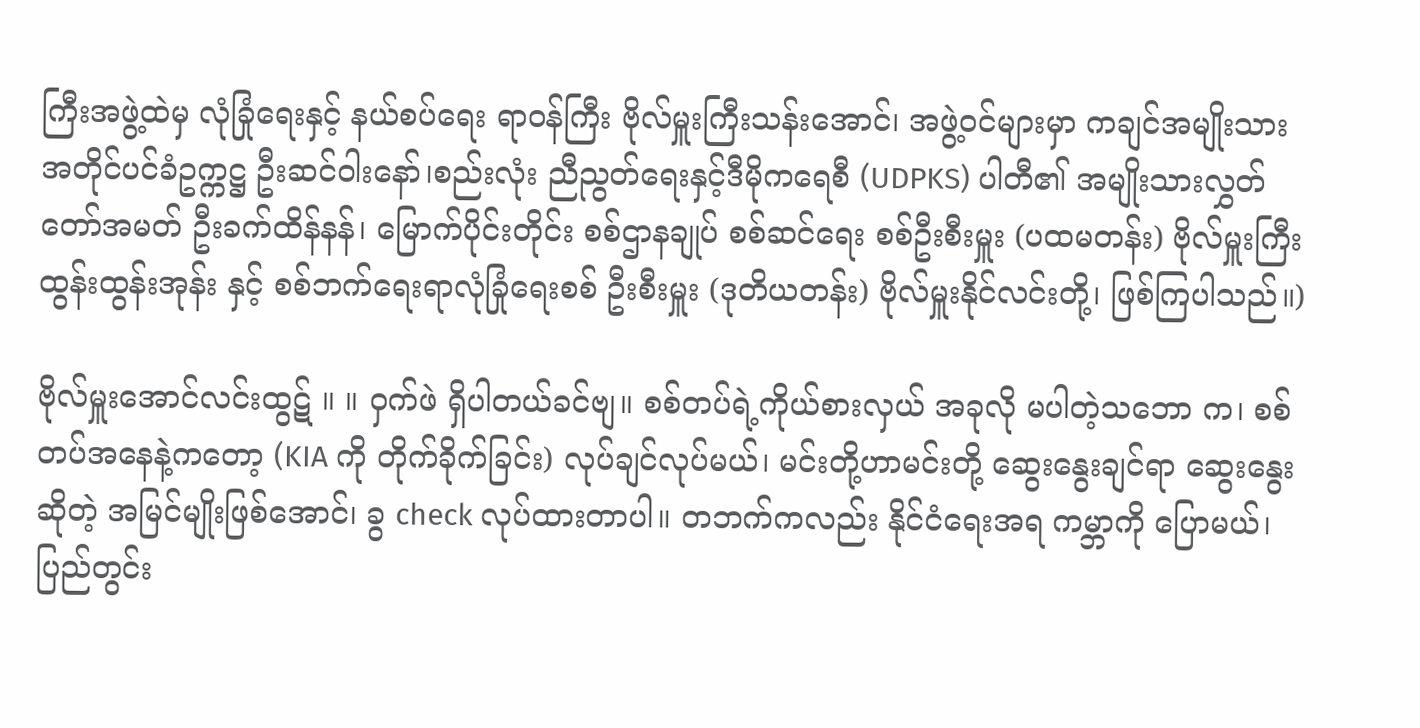ကြီးအဖွဲ့ထဲမှ လုံခြုံရေးနှင့် နယ်စပ်ရေး ရာဝန်ကြီး ဗိုလ်မှူးကြီးသန်းအောင်၊ အဖွဲ့ဝင်များမှာ ကချင်အမျိုးသားအတိုင်ပင်ခံဥက္ကဋ္ဌ ဦးဆင်ဝါးနော်၊စည်းလုံး ညီညွတ်ရေးနှင့်ဒီမိုကရေစီ (UDPKS) ပါတီ၏ အမျိုးသားလွှတ်တော်အမတ် ဦးခက်ထိန်နန်၊ မြောက်ပိုင်းတိုင်း စစ်ဌာနချုပ် စစ်ဆင်ရေး စစ်ဦးစီးမှူး (ပထမတန်း) ဗိုလ်မှူးကြီးထွန်းထွန်းအုန်း နှင့် စစ်ဘက်ရေးရာလုံခြုံရေးစစ် ဦးစီးမှူး (ဒုတိယတန်း) ဗိုလ်မှူးနိုင်လင်းတို့၊ ဖြစ်ကြပါသည်။)

ဗိုလ်မှူးအောင်လင်းထွဋ် ။ ။ ဝှက်ဖဲ ရှိပါတယ်ခင်ဗျ။ စစ်တပ်ရဲ့ကိုယ်စားလှယ် အခုလို မပါတဲ့သဘော က၊ စစ်တပ်အနေနဲ့ကတော့ (KIA ကို တိုက်ခိုက်ခြင်း) လုပ်ချင်လုပ်မယ်၊ မင်းတို့ဟာမင်းတို့ ဆွေးနွေးချင်ရာ ဆွေးနွေး ဆိုတဲ့ အမြင်မျိုးဖြစ်အောင်၊ ခွ check လုပ်ထားတာပါ။ တဘက်ကလည်း နိုင်ငံရေးအရ ကမ္ဘာကို ပြောမယ်၊ ပြည်တွင်း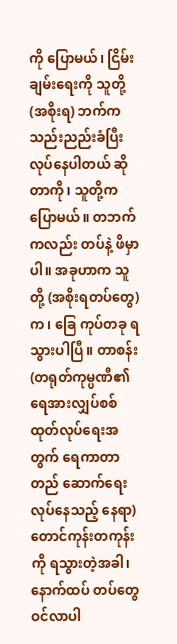ကို ပြောမယ်၊ ငြိမ်းချမ်းရေးကို သူတို့(အစိုးရ) ဘက်က သည်းညည်းခံပြီး လုပ်နေပါတယ် ဆိုတာကို၊ သူတို့က ပြောမယ်။ တဘက်ကလည်း တပ်နဲ့ ဖိမှာပါ။ အခုဟာက သူတို့ (အစိုးရတပ်တွေ)က၊ ခြေ ကုပ်တခု ရသွားပါပြီ။ တာစန်း (တရုတ်ကုမ္ပဏီ၏ ရေအားလျှပ်စစ်ထုတ်လုပ်ရေးအတွက် ရေကာတာတည် ဆောက်ရေး လုပ်နေသည့် နေရာ) တောင်ကုန်းတကုန်းကို ရသွားတဲ့အခါ၊ နောက်ထပ် တပ်တွေ ဝင်လာပါ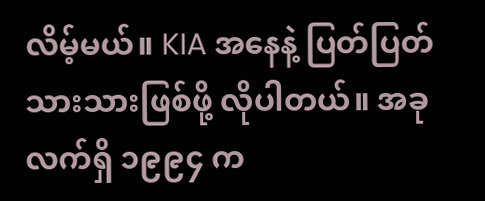လိမ့်မယ်။ KIA အနေနဲ့ ပြတ်ပြတ်သားသားဖြစ်ဖို့ လိုပါတယ်။ အခုလက်ရှိ ၁၉၉၄ က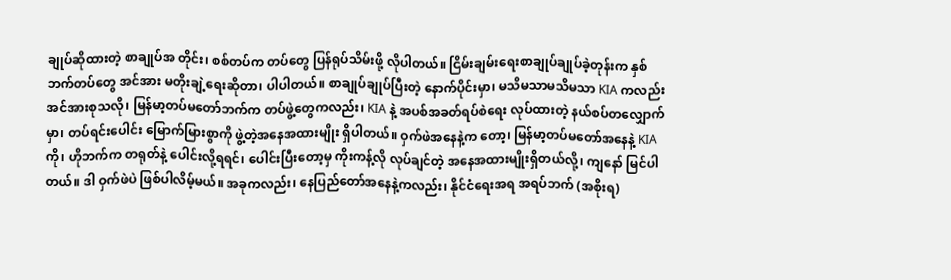ချုပ်ဆိုထားတဲ့ စာချုပ်အ တိုင်း၊ စစ်တပ်က တပ်တွေ ပြန်ရုပ်သိမ်းဖို့ လိုပါတယ်။ ငြိမ်းချမ်းရေးစာချုပ်ချုပ်ခဲ့တုန်းက နှစ်ဘက်တပ်တွေ အင်အား မတိုးချဲ့ရေးဆိုတာ၊ ပါပါတယ်။ စာချုပ်ချုပ်ပြီးတဲ့ နောက်ပိုင်းမှာ၊ မသိမသာမသိမသာ KIA ကလည်း အင်အားစုသလို၊ မြန်မာ့တပ်မတော်ဘက်က တပ်ဖွဲ့တွေကလည်း၊ KIA နဲ့ အပစ်အခတ်ရပ်စဲရေး လုပ်ထားတဲ့ နယ်စပ်တလျှောက်မှာ၊ တပ်ရင်းပေါင်း မြောက်မြားစွာကို ဖွဲ့တဲ့အနေအထားမျိုး ရှိပါတယ်။ ဝှက်ဖဲအနေနဲ့က တော့၊ မြန်မာ့တပ်မတော်အနေနဲ့ KIA ကို၊ ဟိုဘက်က တရုတ်နဲ့ ပေါင်းလို့ရရင်၊ ပေါင်းပြီးတော့မှ ကိုးကန့်လို လုပ်ချင်တဲ့ အနေအထားမျိုးရှိတယ်လို့၊ ကျနော် မြင်ပါတယ်။ ဒါ ဝှက်ဖဲပဲ ဖြစ်ပါလိမ့်မယ်။ အခုကလည်း၊ နေပြည်တော်အနေနဲ့ကလည်း၊ နိုင်ငံရေးအရ အရပ်ဘက် (အစိုးရ)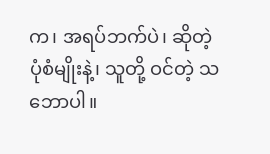က၊ အရပ်ဘက်ပဲ၊ ဆိုတဲ့ ပုံစံမျိုးနဲ့၊ သူတို့ ဝင်တဲ့ သဘောပါ။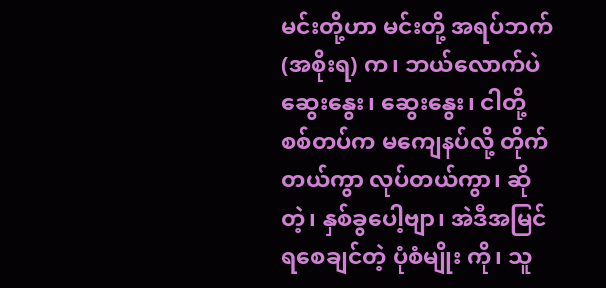မင်းတို့ဟာ မင်းတို့ အရပ်ဘက် (အစိုးရ) က၊ ဘယ်လောက်ပဲ ဆွေးနွေး၊ ဆွေးနွေး၊ ငါတို့ စစ်တပ်က မကျေနပ်လို့ တိုက်တယ်ကွာ လုပ်တယ်ကွာ၊ ဆိုတဲ့၊ နှစ်ခွပေါ့ဗျာ၊ အဲဒီအမြင် ရစေချင်တဲ့ ပုံစံမျိုး ကို၊ သူ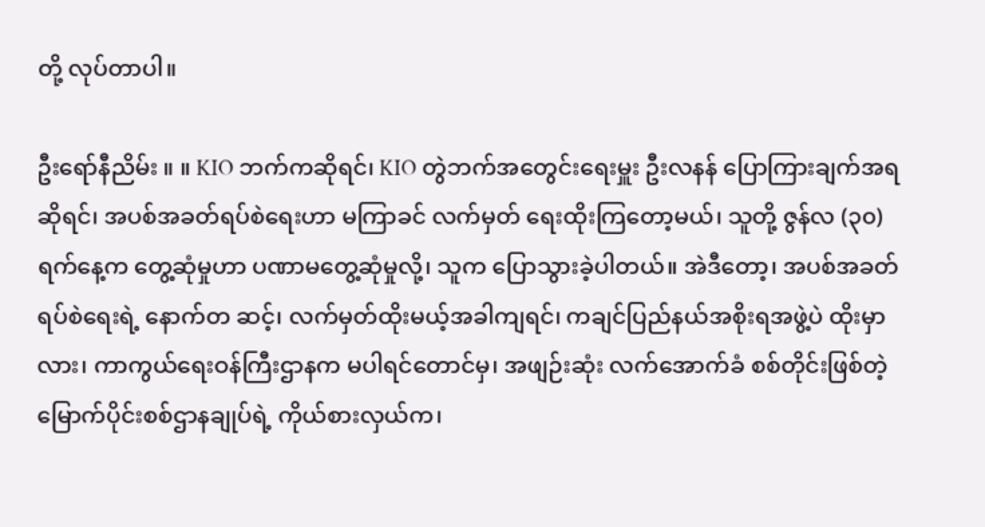တို့ လုပ်တာပါ။

ဦးရော်နီညိမ်း ။ ။ KIO ဘက်ကဆိုရင်၊ KIO တွဲဘက်အတွေင်းရေးမှူး ဦးလနန် ပြောကြားချက်အရ ဆိုရင်၊ အပစ်အခတ်ရပ်စဲရေးဟာ မကြာခင် လက်မှတ် ရေးထိုးကြတော့မယ်၊ သူတို့ ဇွန်လ (၃၀) ရက်နေ့က တွေ့ဆုံမှုဟာ ပဏာမတွေ့ဆုံမှုလို့၊ သူက ပြောသွားခဲ့ပါတယ်။ အဲဒီတော့၊ အပစ်အခတ်ရပ်စဲရေးရဲ့ နောက်တ ဆင့်၊ လက်မှတ်ထိုးမယ့်အခါကျရင်၊ ကချင်ပြည်နယ်အစိုးရအဖွဲ့ပဲ ထိုးမှာလား၊ ကာကွယ်ရေးဝန်ကြီးဌာနက မပါရင်တောင်မှ၊ အဖျဉ်းဆုံး လက်အောက်ခံ စစ်တိုင်းဖြစ်တဲ့ မြောက်ပိုင်းစစ်ဌာနချုပ်ရဲ့ ကိုယ်စားလှယ်က၊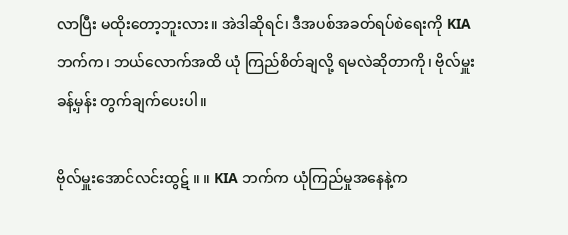လာပြီး မထိုးတော့ဘူးလား။ အဲဒါဆိုရင်၊ ဒီအပစ်အခတ်ရပ်စဲရေးကို KIA ဘက်က၊ ဘယ်လောက်အထိ ယုံ ကြည်စိတ်ချလို့ ရမလဲဆိုတာကို၊ ဗိုလ်မှူး ခန့်မှန်း တွက်ချက်ပေးပါ။

ဗိုလ်မှူးအောင်လင်းထွဋ် ။ ။ KIA ဘက်က ယုံကြည်မှုအနေနဲ့က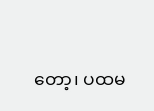တော့၊ ပထမ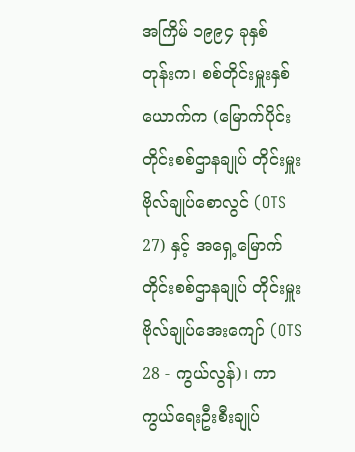အကြိမ် ၁၉၉၄ ခုနှစ် တုန်းက၊ စစ်တိုင်းမှူးနှစ်ယောက်က (မြောက်ပိုင်းတိုင်းစစ်ဌာနချုပ် တိုင်းမှူး ဗိုလ်ချုပ်စောလွင် (OTS 27) နှင့် အရှေ့မြောက်တိုင်းစစ်ဌာနချုပ် တိုင်းမှူး ဗိုလ်ချုပ်အေးကျော် (OTS 28 - ကွယ်လွန်)၊ ကာကွယ်ရေးဦးစီးချုပ်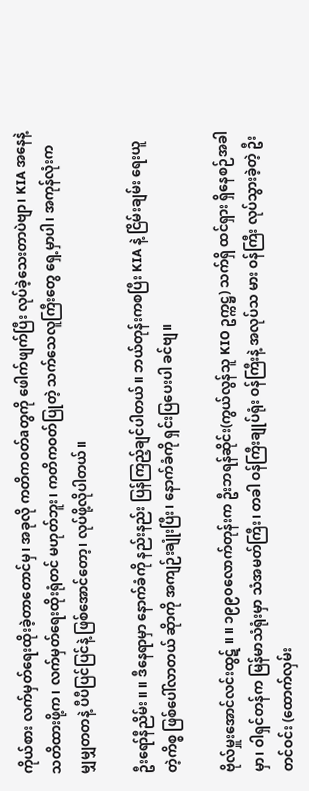ကိုယ်စား လက်မှတ်ရေးထိုးခဲ့တာတောင်မှ၊ အခုလို ကတိကဝတ်aတွကို ဖေါက်ဖျက်ပြီး လုပ်ခဲ့သေးတာပဲဗျာ၊ KIA အနေနဲ့ သတိထားဖို့က၊ လက်မှတ်ရေးထိုးရုံတင် မဟုတ်ဘူး၊ ကတိကဝတ်ပြုတဲ့ သက်သေလူကြီးတွေ ရှေ့မှာပါ၊ အကုန်လုံးက မျှမျှတတနဲ့ ပီပီပြင်ပြင်နဲ့ ဖြစ်အောင်တော့၊ လုပ်ဖို့လိုပါတယ်။

ဦးရော်နီညိမ်း ။ ။ ဒီနေရာမှာ နောက်ခံကို နည်းနည်း ပြန်ကြည့်ချင်ပါတယ်။ ဘယ်တုန်းကစပြီး KIA နဲ့ ငြိမ်းချမ်း ရေးယူတဲ့ကိစ္စ ဖြစ်ပေါ်လာတယ် ဆိုာကို အကျဉ်းချုံးပြီး၊ နောက်ခံကို ရှင်းပြပေးပါ ခင်ဗျ။

ဗိုလ်မှူးအောင်လင်းထွဋ် ။ ။ ၁၉၉၀လောက်တုန်းက ဦးဘရန်ဆိုင်း(ကွယ်လွန်သူ KIO ဥက္ကဋ္ဌ) သက်ရှိ ထင်ရှား ရှိနေစဉ်အခါမှာ၊ ဝါရှင်တန်က မြန်မာသံရုံးမှာ သံအမတ်ကြီး၊ တခါ ဝန်ကြီးချုပ်ရုံး ဝန်ကြီးနဲ့ အလုပ်သ မား ဝန်ကြီး လုပ်သွားခဲ့တဲ့ ဦးတင်ဝင်း (ထောက်လှမ်း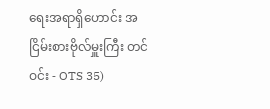ရေးအရာရှိဟောင်း အငြိမ်းစားဗိုလ်မှူးကြီး တင်ဝင်း - OTS 35)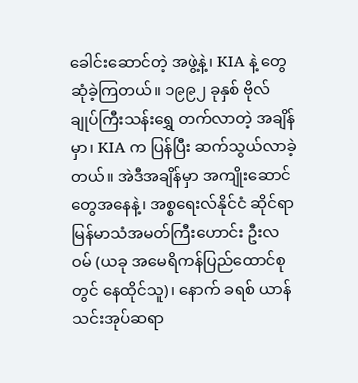ခေါင်းဆောင်တဲ့ အဖွဲ့နဲ့၊ KIA နဲ့ တွေဆုံခဲ့ကြတယ်။ ၁၉၉၂ ခုနှစ် ဗိုလ်ချုပ်ကြီးသန်းရွှေ တက်လာတဲ့ အချိန်မှာ၊ KIA က ပြန်ပြီး ဆက်သွယ်လာခဲ့တယ်။ အဲဒီအချိန်မှာ အကျိုးဆောင်တွေအနေနဲ့၊ အစ္စရေးလ်နိုင်ငံ ဆိုင်ရာ မြန်မာသံအမတ်ကြီးဟောင်း ဦးလဝမ် (ယခု အမေရိကန်ပြည်ထောင်စုတွင် နေထိုင်သူ)၊ နောက် ခရစ် ယာန်သင်းအုပ်ဆရာ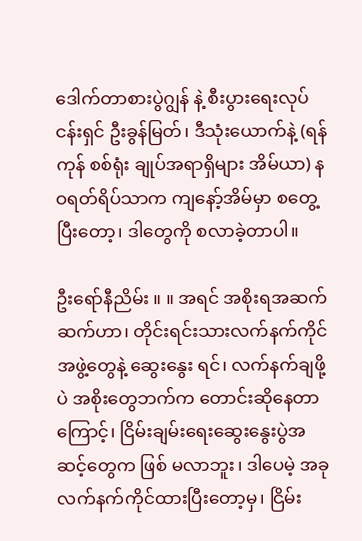ဒေါက်တာစားပွဲဂျွန် နဲ့ စီးပွားရေးလုပ်ငန်းရှင် ဦးခွန်မြတ်၊ ဒီသုံးယောက်နဲ့ (ရန်ကုန် စစ်ရုံး ချုပ်အရာရှိများ အိမ်ယာ) နဝရတ်ရိပ်သာက ကျနော့်အိမ်မှာ စတွေ့ပြီးတော့၊ ဒါတွေကို စလာခဲ့တာပါ။

ဦးရော်နီညိမ်း ။ ။ အရင် အစိုးရအဆက်ဆက်ဟာ၊ တိုင်းရင်းသားလက်နက်ကိုင်အဖွဲ့တွေနဲ့ ဆွေးနွေး ရင်၊ လက်နက်ချဖို့ပဲ အစိုးတွေဘက်က တောင်းဆိုနေတာကြောင့်၊ ငြိမ်းချမ်းရေးဆွေးနွေးပွဲအဆင့်တွေက ဖြစ် မလာဘူး၊ ဒါပေမဲ့ အခု လက်နက်ကိုင်ထားပြီးတော့မှ၊ ငြိမ်း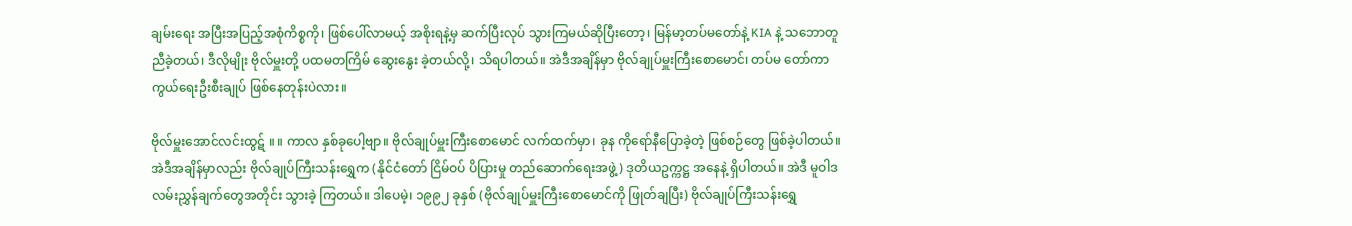ချမ်းရေး အပြီးအပြည့်အစုံကိစ္စကို၊ ဖြစ်ပေါ်လာမယ့် အစိုးရနဲ့မှ ဆက်ပြီးလုပ် သွားကြမယ်ဆိုပြီးတော့၊ မြန်မာ့တပ်မတော်နဲ့ KIA နဲ့ သဘောတူညီခဲ့တယ်၊ ဒီလိုမျိုး ဗိုလ်မှူးတို့ ပထမတကြိမ် ဆွေးနွေး ခဲ့တယ်လို့၊ သိရပါတယ်။ အဲဒီအချိန်မှာ ဗိုလ်ချုပ်မှူးကြီးစောမောင်၊ တပ်မ တော်ကာကွယ်ရေးဦးစီးချုပ် ဖြစ်နေတုန်းပဲလား။

ဗိုလ်မှူးအောင်လင်းထွဋ် ။ ။ ကာလ နှစ်ခုပေါ့ဗျာ။ ဗိုလ်ချုပ်မှူးကြီးစောမောင် လက်ထက်မှာ၊ ခုန ကိုရော်နီပြောခဲ့တဲ့ ဖြစ်စဉ်တွေ ဖြစ်ခဲ့ပါတယ်။ အဲဒီအချိန်မှာလည်း ဗိုလ်ချုပ်ကြီးသန်းရွှေက (နိုင်ငံတော် ငြိမ်ဝပ် ပိပြားမှု တည်ဆောက်ရေးအဖွဲ့) ဒုတိယဥက္ကဋ္ဌ အနေနဲ့ ရှိပါတယ်။ အဲဒီ မူဝါဒလမ်းညွှန်ချက်တွေအတိုင်း သွားခဲ့ ကြတယ်။ ဒါပေမဲ့၊ ၁၉၉၂ ခုနှစ် (ဗိုလ်ချုပ်မှူးကြီးစောမောင်ကို ဖြုတ်ချပြီး) ဗိုလ်ချုပ်ကြီးသန်းရွှေ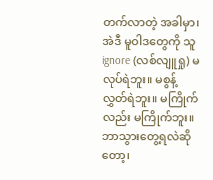တက်လာတဲ့ အခါမှာ၊ အဲဒီ မူဝါဒတွေကို သူ ignore (လစ်လျူရှု) မလုပ်ရဲဘူး။ မစွန့်လွှတ်ရဲဘူး။ မကြိုက်လည်း မကြိုက်ဘူး။ ဘာသွားတွေ့ရလဲဆိုတော့၊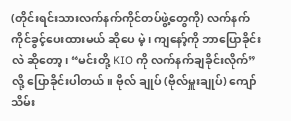(တိုင်းရင်းသားလက်နက်ကိုင်တပ်ဖွဲ့တွေကို) လက်နက်ကိုင်ခွင့်ပေးထားမယ် ဆိုပေ မဲ့၊ ကျနော့်ကို ဘာပြောခိုင်းလဲ ဆိုတော့၊ “မင်းတို့ KIO ကို လက်နက်ချခိုင်းလိုက်” လို့ ပြောခိုင်းပါတယ်။ ဗိုလ် ချုပ် (ဗိုလ်မှူးချုပ်) ကျော်သိမ်း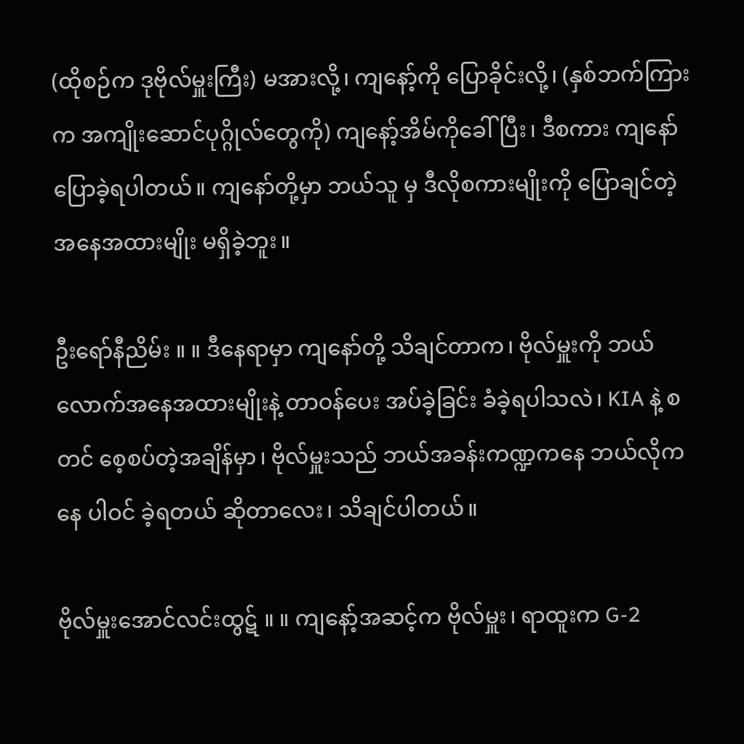(ထိုစဉ်က ဒုဗိုလ်မှူးကြီး) မအားလို့၊ ကျနော့်ကို ပြောခိုင်းလို့၊ (နှစ်ဘက်ကြားက အကျိုးဆောင်ပုဂ္ဂိုလ်တွေကို) ကျနော့်အိမ်ကိုခေါ်ပြီး၊ ဒီစကား ကျနော် ပြောခဲ့ရပါတယ်။ ကျနော်တို့မှာ ဘယ်သူ မှ ဒီလိုစကားမျိုးကို ပြောချင်တဲ့အနေအထားမျိုး မရှိခဲ့ဘူး။

ဦးရော်နီညိမ်း ။ ။ ဒီနေရာမှာ ကျနော်တို့ သိချင်တာက၊ ဗိုလ်မှူးကို ဘယ်လောက်အနေအထားမျိုးနဲ့ တာဝန်ပေး အပ်ခဲ့ခြင်း ခံခဲ့ရပါသလဲ၊ KIA နဲ့ စတင် စေ့စပ်တဲ့အချိန်မှာ၊ ဗိုလ်မှူးသည် ဘယ်အခန်းကဏ္ဍကနေ ဘယ်လိုကနေ ပါဝင် ခဲ့ရတယ် ဆိုတာလေး၊ သိချင်ပါတယ်။

ဗိုလ်မှူးအောင်လင်းထွဋ် ။ ။ ကျနော့်အဆင့်က ဗိုလ်မှူး၊ ရာထူးက G-2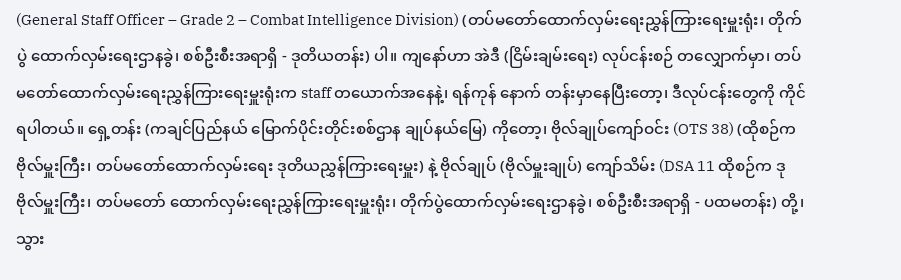(General Staff Officer – Grade 2 – Combat Intelligence Division) (တပ်မတော်ထောက်လှမ်းရေးညွှန်ကြားရေးမှူးရုံး၊ တိုက်ပွဲ ထောက်လှမ်းရေးဌာနခွဲ၊ စစ်ဦးစီးအရာရှိ - ဒုတိယတန်း) ပါ။ ကျနော်ဟာ အဲဒီ (ငြိမ်းချမ်းရေး) လုပ်ငန်းစဉ် တလျှောက်မှာ၊ တပ်မတော်ထောက်လှမ်းရေးညွှန်ကြားရေးမှူးရုံးက staff တယောက်အနေနဲ့၊ ရန်ကုန် နောက် တန်းမှာနေပြီးတော့၊ ဒီလုပ်ငန်းတွေကို ကိုင်ရပါတယ်။ ရှေ့တန်း (ကချင်ပြည်နယ် မြောက်ပိုင်းတိုင်းစစ်ဌာန ချုပ်နယ်မြေ) ကိုတော့၊ ဗိုလ်ချုပ်ကျော်ဝင်း (OTS 38) (ထိုစဉ်က ဗိုလ်မှူးကြီး၊ တပ်မတော်ထောက်လှမ်းရေး ဒုတိယညွှန်ကြားရေးမှူး) နဲ့ ဗိုလ်ချုပ် (ဗိုလ်မှူးချုပ်) ကျော်သိမ်း (DSA 11 ထိုစဉ်က ဒုဗိုလ်မှူးကြီး၊ တပ်မတော် ထောက်လှမ်းရေးညွှန်ကြားရေးမှူးရုံး၊ တိုက်ပွဲထောက်လှမ်းရေးဌာနခွဲ၊ စစ်ဦးစီးအရာရှိ - ပထမတန်း) တို့၊ သွား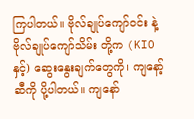ကြပါတယ်။ ဗိုလ်ချုပ်ကျော်ဝင်း နဲ့ ဗိုလ်ချုပ်ကျော်သိမ်း တို့က (KIO နှင့်) ဆွေးနွေးချက်တွေကို၊ ကျနော့်ဆီကို ပို့ပါတယ်။ ကျနော်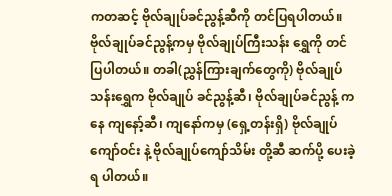ကတဆင့် ဗိုလ်ချုပ်ခင်ညွန့်ဆီကို တင်ပြရပါတယ်။ ဗိုလ်ချုပ်ခင်ညွန့်ကမှ ဗိုလ်ချုပ်ကြီးသန်း ရွှေကို တင်ပြပါတယ်။ တခါ(ညွှန်ကြားချက်တွေကို) ဗိုလ်ချုပ်သန်းရွှေက ဗိုလ်ချုပ် ခင်ညွန့်ဆီ၊ ဗိုလ်ချုပ်ခင်ညွန့် ကနေ ကျနော့်ဆီ၊ ကျနော်ကမှ (ရှေ့တန်းရှိ) ဗိုလ်ချုပ်ကျော်ဝင်း နဲ့ ဗိုလ်ချုပ်ကျော်သိမ်း တို့ဆီ ဆက်ပို့ ပေးခဲ့ရ ပါတယ်။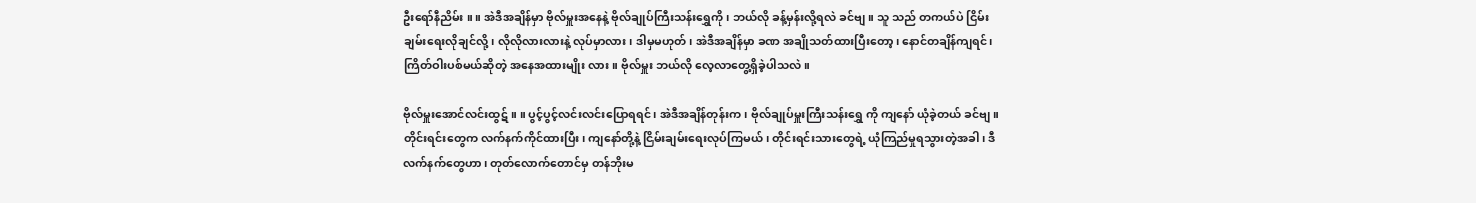ဦးရော်နီညိမ်း ။ ။ အဲဒီအချိန်မှာ ဗိုလ်မှူးအနေနဲ့ ဗိုလ်ချုပ်ကြီးသန်းရွှေကို၊ ဘယ်လို ခန့်မှန်းလို့ရလဲ ခင်ဗျ။ သူ သည် တကယ်ပဲ ငြိမ်းချမ်းရေးလိုချင်လို့၊ လိုလိုလားလားနဲ့ လုပ်မှာလား၊ ဒါမှမဟုတ်၊ အဲဒီအချိန်မှာ ခဏ အချိုသတ်ထားပြီးတော့၊ နောင်တချိန်ကျရင်၊ ကြိတ်ဝါးပစ်မယ်ဆိုတဲ့ အနေအထားမျိုး လား။ ဗိုလ်မှူး ဘယ်လို လေ့လာတွေ့ရှိခဲ့ပါသလဲ။

ဗိုလ်မှူးအောင်လင်းထွဋ် ။ ။ ပွင့်ပွင့်လင်းလင်းပြောရရင်၊ အဲဒီအချိန်တုန်းက၊ ဗိုလ်ချုပ်မှူးကြီးသန်းရွှေ ကို ကျနော် ယုံခဲ့တယ် ခင်ဗျ။ တိုင်းရင်းတွေက လက်နက်ကိုင်ထားပြီး၊ ကျနော်တို့နဲ့ ငြိမ်းချမ်းရေးလုပ်ကြမယ်၊ တိုင်းရင်းသားတွေရဲ့ ယုံကြည်မှုရသွားတဲ့အခါ၊ ဒီလက်နက်တွေဟာ၊ တုတ်လောက်တောင်မှ တန်ဘိုးမ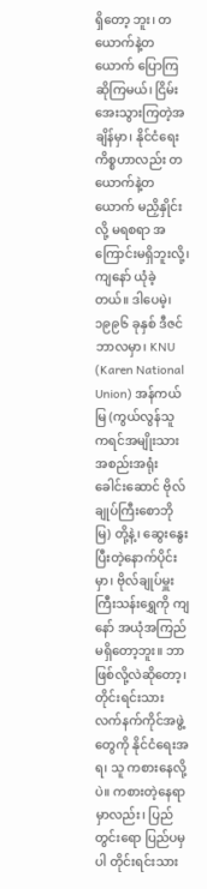ရှိတော့ ဘူး၊ တယောက်နဲ့တယောက် ပြောကြဆိုကြမယ်၊ ငြိမ်းအေးသွားကြတဲ့အချိန်မှာ၊ နိုင်ငံရေးကိစ္စဟာလည်း တယောက်နဲ့တယောက် မညှိနှိုင်းလို့ မရစရာ အကြောင်းမရှိဘူးလို့၊ ကျနော် ယုံခဲ့တယ်။ ဒါပေမဲ့၊ ၁၉၉၆ ခုနှစ် ဒီဇင်ဘာလမှာ၊ KNU (Karen National Union) အန်ကယ်မြ (ကွယ်လွန်သူ ကရင်အမျိုးသားအစည်းအရုံး ခေါင်းဆောင် ဗိုလ်ချုပ်ကြီးစောဘိုမြ) တို့နဲ့၊ ဆွေးနွေးပြီးတဲ့နောက်ပိုင်းမှာ၊ ဗိုလ်ချုပ်မှူးကြီးသန်းရွှေကို ကျနော် အယုံအကြည်မရှိတော့ဘူး။ ဘာဖြစ်လို့လဲဆိုတော့၊ တိုင်းရင်းသားလက်နက်ကိုင်အဖွဲ့တွေကို နိုင်ငံရေးအရ၊ သူ ကစားနေလို့ပဲ။ ကစားတဲ့နေရာမှာလည်း၊ ပြည်တွင်းရော ပြည်ပမှပါ တိုင်းရင်းသား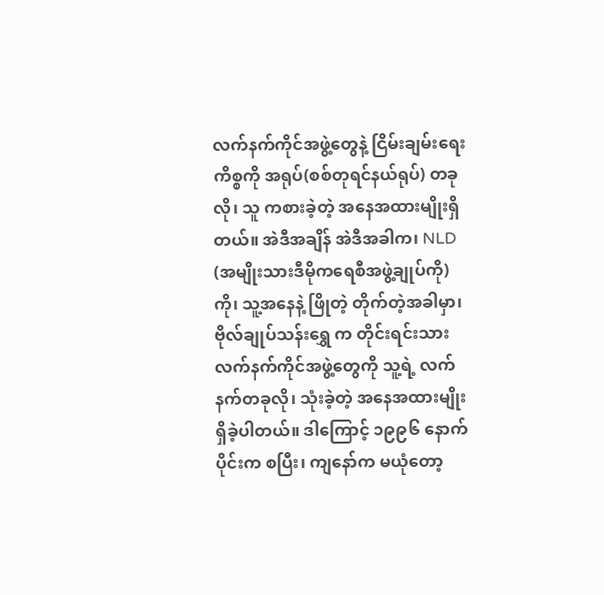လက်နက်ကိုင်အဖွဲ့တွေနဲ့ ငြိမ်းချမ်းရေးကိစ္စကို အရုပ်(စစ်တုရင်နယ်ရုပ်) တခုလို၊ သူ ကစားခဲ့တဲ့ အနေအထားမျိုးရှိတယ်။ အဲဒီအချိန် အဲဒီအခါက၊ NLD (အမျိုးသားဒီမိုကရေစီအဖွဲ့ချုပ်ကို) ကို၊ သူ့အနေနဲ့ ဖြိုတဲ့ တိုက်တဲ့အခါမှာ၊ ဗိုလ်ချုပ်သန်းရွှေ က တိုင်းရင်းသားလက်နက်ကိုင်အဖွဲ့တွေကို သူ့ရဲ့ လက်နက်တခုလို၊ သုံးခဲ့တဲ့ အနေအထားမျိုး ရှိခဲ့ပါတယ်။ ဒါကြောင့် ၁၉၉၆ နောက်ပိုင်းက စပြီး၊ ကျနော်က မယုံတော့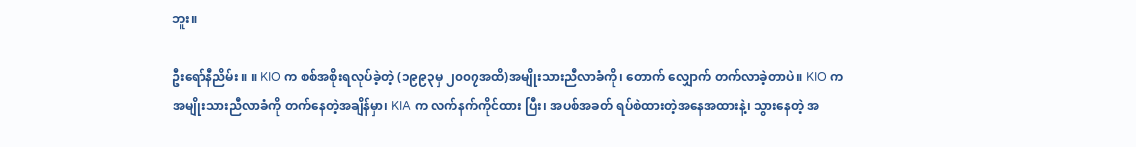ဘူး။

ဦးရော်နီညိမ်း ။ ။ KIO က စစ်အစိုးရလုပ်ခဲ့တဲ့ (၁၉၉၃မှ ၂၀၀၇အထိ)အမျိုးသားညီလာခံကို၊ တောက် လျှောက် တက်လာခဲ့တာပဲ။ KIO က အမျိုးသားညီလာခံကို တက်နေတဲ့အချိန်မှာ၊ KIA က လက်နက်ကိုင်ထား ပြီး၊ အပစ်အခတ် ရပ်စဲထားတဲ့အနေအထားနဲ့၊ သွားနေတဲ့ အ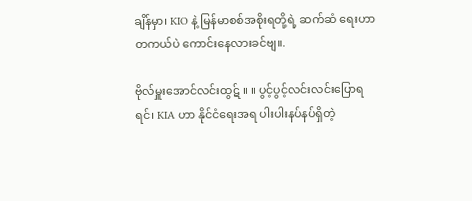ချိန်မှာ၊ KIO နဲ့ မြန်မာစစ်အစိုးရတို့ရဲ့ ဆက်ဆံ ရေးဟာ တကယ်ပဲ ကောင်းနေလားခင်ဗျ။.

ဗိုလ်မှူးအောင်လင်းထွဋ် ။ ။ ပွင့်ပွင့်လင်းလင်းပြောရရင်၊ KIA ဟာ နိုင်ငံရေးအရ ပါးပါးနပ်နပ်ရှိတဲ့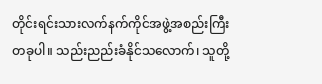တိုင်းရင်းသားလက်နက်ကိုင်အဖွဲ့အစည်းကြီး တခုပါ။ သည်းညည်းခံနိုင်သလောက်၊ သူတို့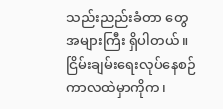သည်းညည်းခံတာ တွေ အများကြီး ရှိပါတယ်။ ငြိမ်းချမ်းရေးလုပ်နေစဉ် ကာလထဲမှာကိုက၊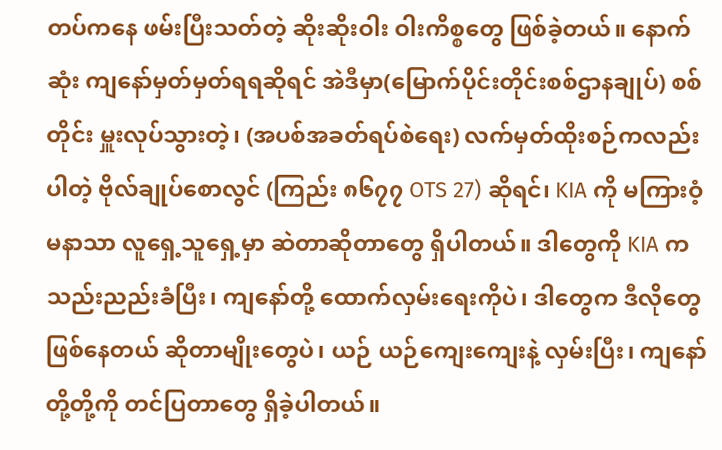တပ်ကနေ ဖမ်းပြီးသတ်တဲ့ ဆိုးဆိုးဝါး ဝါးကိစ္စတွေ ဖြစ်ခဲ့တယ်။ နောက်ဆုံး ကျနော်မှတ်မှတ်ရရဆိုရင် အဲဒီမှာ(မြောက်ပိုင်းတိုင်းစစ်ဌာနချုပ်) စစ်တိုင်း မှူးလုပ်သွားတဲ့၊ (အပစ်အခတ်ရပ်စဲရေး) လက်မှတ်ထိုးစဉ်ကလည်းပါတဲ့ ဗိုလ်ချုပ်စောလွင် (ကြည်း ၈၆၇၇ OTS 27) ဆိုရင်၊ KIA ကို မကြားဝံ့မနာသာ လူရှေ့သူရှေ့မှာ ဆဲတာဆိုတာတွေ ရှိပါတယ်။ ဒါတွေကို KIA က သည်းညည်းခံပြီး၊ ကျနော်တို့ ထောက်လှမ်းရေးကိုပဲ၊ ဒါတွေက ဒီလိုတွေ ဖြစ်နေတယ် ဆိုတာမျိုးတွေပဲ၊ ယဉ် ယဉ်ကျေးကျေးနဲ့ လှမ်းပြီး၊ ကျနော်တို့တို့ကို တင်ပြတာတွေ ရှိခဲ့ပါတယ်။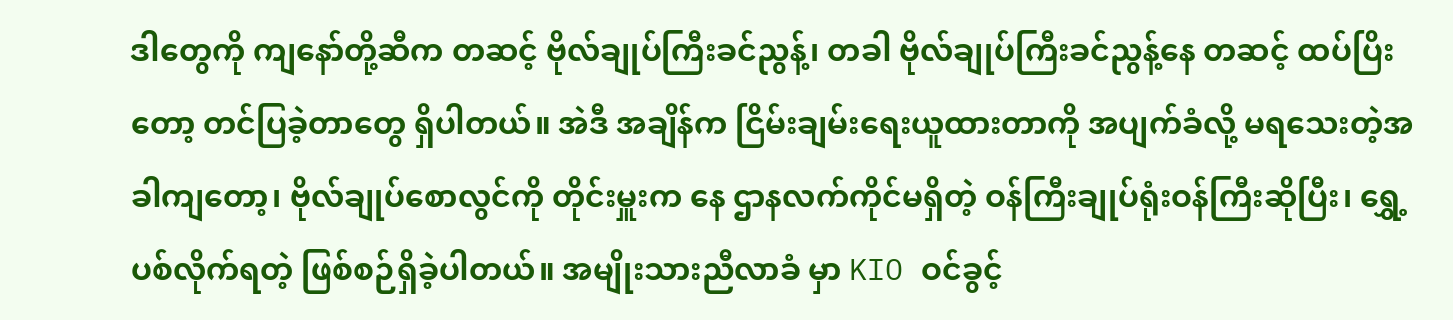ဒါတွေကို ကျနော်တို့ဆီက တဆင့် ဗိုလ်ချုပ်ကြီးခင်ညွန့်၊ တခါ ဗိုလ်ချုပ်ကြီးခင်ညွန့်နေ တဆင့် ထပ်ပြိးတော့ တင်ပြခဲ့တာတွေ ရှိပါတယ်။ အဲဒီ အချိန်က ငြိမ်းချမ်းရေးယူထားတာကို အပျက်ခံလို့ မရသေးတဲ့အခါကျတော့၊ ဗိုလ်ချုပ်စောလွင်ကို တိုင်းမှူးက နေ ဌာနလက်ကိုင်မရှိတဲ့ ဝန်ကြီးချုပ်ရုံးဝန်ကြီးဆိုပြီး၊ ရွှေ့ပစ်လိုက်ရတဲ့ ဖြစ်စဉ်ရှိခဲ့ပါတယ်။ အမျိုးသားညီလာခံ မှာ KIO ဝင်ခွင့်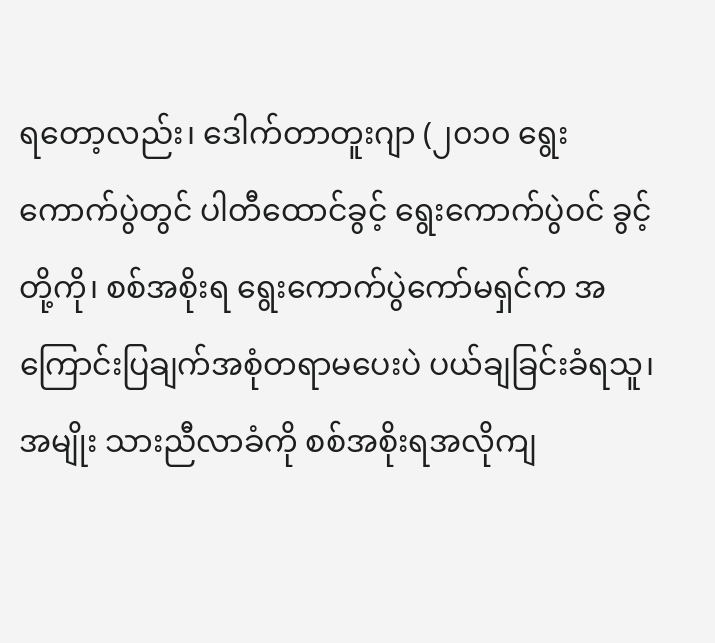ရတော့လည်း၊ ဒေါက်တာတူးဂျာ (၂၀၁၀ ရွေးကောက်ပွဲတွင် ပါတီထောင်ခွင့် ရွေးကောက်ပွဲဝင် ခွင့်တို့ကို၊ စစ်အစိုးရ ရွေးကောက်ပွဲကော်မရှင်က အကြောင်းပြချက်အစုံတရာမပေးပဲ ပယ်ချခြင်းခံရသူ၊ အမျိုး သားညီလာခံကို စစ်အစိုးရအလိုကျ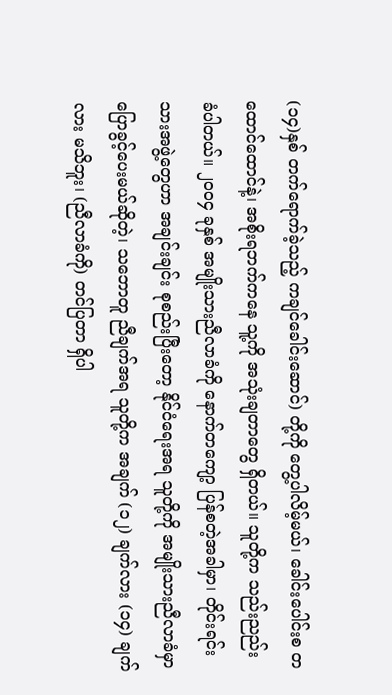(၁၄)နှစ် တက်ရောက်ခဲ့သည့် ကချင်ခေါင်းဆောင်) တို့ကို တွေ့ပါလိမ့်မယ်၊ ခေါင်းပေါင်းစ တထောင်ထောင်နဲ့၊ အစိုးရဘက်ကနေ သူ့ကို အသုံးချတာတွေ ရှိတယ်။ သူတို့က သည်းညည်း ခံပါတယ်။ ၂၀၀၄ ခုနှစ် အမျိုးသားညီလာခံကို နောက်တကျော့ ပြန်စတဲ့အခါမှာ၊ တိုင်းရင်းသားအဖွဲ့တွေဟာ အချင်းချင်း စုစည်းပြီးတော့ နိုင်ငံရေးအရ သူတို့ကို အမျိုးသားညီလာခံမှာ ပြောခွင့်ပေးမယ်ဆိုတဲ့၊ သဘောတူ ညီချက်အရ သူတို့က အချက် (၁၂) ချက်လား (၁၄) ချက်လား မသိဘူး၊ (ညီလာခံကို) တင်ပြတာ ရှိပါ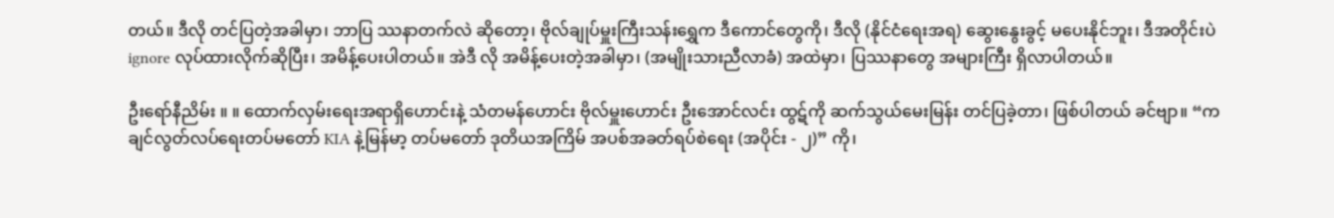တယ်။ ဒီလို တင်ပြတဲ့အခါမှာ၊ ဘာပြ ဿနာတက်လဲ ဆိုတော့၊ ဗိုလ်ချုပ်မှူးကြီးသန်းရွှေက ဒီကောင်တွေကို၊ ဒီလို (နိုင်ငံရေးအရ) ဆွေးနွေးခွင့် မပေးနိုင်ဘူး၊ ဒီအတိုင်းပဲ ignore လုပ်ထားလိုက်ဆိုပြီး၊ အမိန့်ပေးပါတယ်။ အဲဒီ လို အမိန့်ပေးတဲ့အခါမှာ၊ (အမျိုးသားညီလာခံ) အထဲမှာ၊ ပြဿနာတွေ အများကြီး ရှိလာပါတယ်။

ဦးရော်နီညိမ်း ။ ။ ထောက်လှမ်းရေးအရာရှိဟောင်းနဲ့ သံတမန်ဟောင်း ဗိုလ်မှူးဟောင်း ဦးအောင်လင်း ထွဋ်ကို ဆက်သွယ်မေးမြန်း တင်ပြခဲ့တာ၊ ဖြစ်ပါတယ် ခင်ဗျာ။ “ကချင်လွတ်လပ်ရေးတပ်မတော် KIA နဲ့မြန်မာ့ တပ်မတော် ဒုတိယအကြိမ် အပစ်အခတ်ရပ်စဲရေး (အပိုင်း - ၂)” ကို၊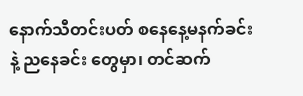နောက်သီတင်းပတ် စနေနေ့မနက်ခင်းနဲ့ ညနေခင်း တွေမှာ၊ တင်ဆက်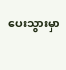ပေးသွားမှာ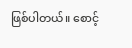ဖြစ်ပါတယ်။ စောင့်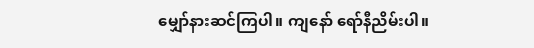မျှော်နားဆင်ကြပါ။ ကျနော် ရော်နီညိမ်းပါ။